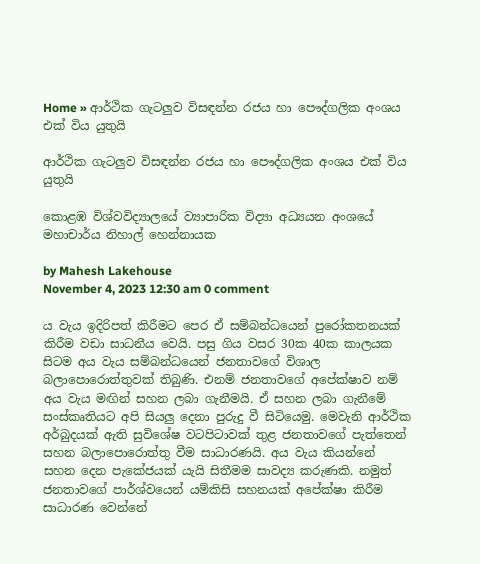Home » ආර්ථික ගැටලුව විසඳන්න රජය හා පෞද්ගලික අංශය එක් විය යුතුයි

ආර්ථික ගැටලුව විසඳන්න රජය හා පෞද්ගලික අංශය එක් විය යුතුයි

කොළඹ විශ්වවිද්‍යාලයේ ව්‍යාපාරික විද්‍යා අධ්‍යයන අංශයේ මහාචාර්ය නිහාල් හෙන්නායක

by Mahesh Lakehouse
November 4, 2023 12:30 am 0 comment

ය වැය ඉදිරිපත් කිරීමට පෙර ඒ සම්බන්ධයෙන් පුරෝකතනයක් කිරීම වඩා සාධනීය වෙයි. පසු ගිය වසර 30ක 40ක කාලයක සිටම අය වැය සම්බන්ධයෙන් ජනතාවගේ විශාල බලාපොරොත්තුවක් තිබුණි. එනම් ජනතාවගේ අපේක්ෂාව නම් අය වැය මඟින් සහන ලබා ගැනීමයි. ඒ සහන ලබා ගැනීමේ සංස්කෘතියට අපි සියලු දෙනා පුරුදු වී සිටියෙමු. මෙවැනි ආර්ථික අර්බුදයක් ඇති සුවිශේෂ වටපිටාවක් තුළ ජනතාවගේ පැත්තෙන් සහන බලාපොරොත්තු වීම සාධාරණයි. අය වැය කියන්නේ සහන දෙන පැකේජයක් යැයි සිතීමම සාවද්‍ය කරුණකි. නමුත් ජනතාවගේ පාර්ශ්වයෙන් යම්කිසි සහනයක් අපේක්ෂා කිරීම සාධාරණ වෙන්නේ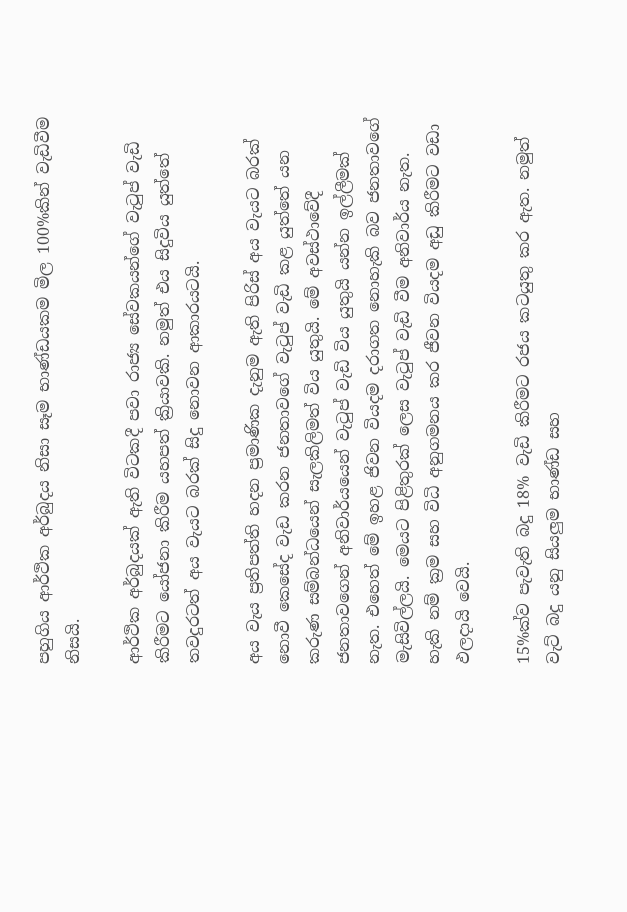පහුගිය ආර්ථික අර්බුදය නිසා සෑම භාණ්ඩයකම මිල 100%කින් වැඩිවීම නිසයි.

ආර්ථික අර්බුදයක් ඇති විටකදී පවා රාජ්‍ය සේවකයන්ගේ වැටුප් වැඩි කිරීමට යෝජනා කිරීම යහපත් ක්‍රියාවකි. නමුත් එය සිදුවිය යුත්තේ තවදුරටත් අය වැයට බරක් සිදු නොවන ආකාරයටයි.

අය වැය ප්‍රතිපත්ති හදන ප්‍රමාණික දැනුම ඇති පිරිස් අය වැයට බරක් නොවී කෙසේද වැඩ කරන ජනතාවගේ වැටුප් වැඩි කළ යුත්තේ යන කරුණ සම්බන්ධයෙන් සැලකිලිමත් විය යුතුයි. මේ අවස්ථාවේදී ජනතාවගෙන් අනිවාර්යයෙන් වැටුප් වැඩි විය යුතුයි යන්න ඉල්ලීමක් නැත. එහෙත් මේ ඉහළ ජිවන වියදම දරාගත නොහැකි බව ජනතාවගේ මැසිවිල්ලයි. මෙයට පිළිතුරක් ලෙස වැටුප් වැඩි වීම අනිවාර්ය නැත. හැකි නම් ක්‍රම සහ විධි අනුගමනය කර ජීවන වියදම අඩු කිරීමට වඩා ඵලදායි වෙයි.

15%ක්ව පැවැති බදු 18% වැඩි කිරීමට රජය කටයුතු කර ඇත. නමුත් වැට් බදු යනු සියලුම භාණ්ඩ සහ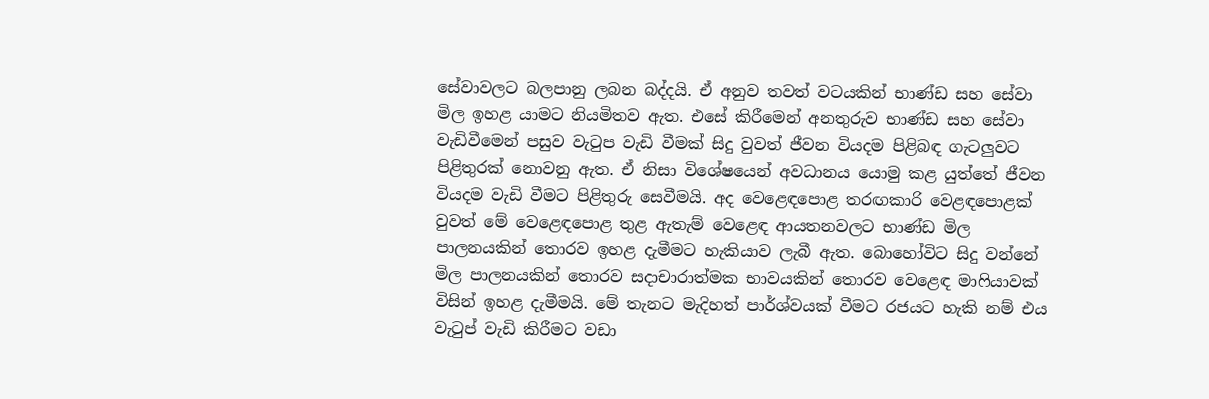සේවාවලට බලපානු ලබන බද්දයි. ඒ අනුව තවත් වටයකින් භාණ්ඩ සහ සේවා මිල ඉහළ යාමට නියමිතව ඇත. එසේ කිරීමෙන් අනතුරුව භාණ්ඩ සහ සේවා වැඩිවීමෙන් පසුව වැටුප වැඩි වීමක් සිදු වුවත් ජීවන වියදම පිළිබඳ ගැටලුවට පිළිතුරක් නොවනු ඇත. ඒ නිසා විශේෂයෙන් අවධානය යොමු කළ යුත්තේ ජීවන වියදම වැඩි වීමට පිළිතුරු සෙවීමයි. අද වෙළෙඳපොළ තරඟකාරි වෙළඳපොළක් වුවත් මේ වෙළෙඳපොළ තුළ ඇතැම් වෙළෙඳ ආයතනවලට භාණ්ඩ මිල පාලනයකින් තොරව ඉහළ දැමීමට හැකියාව ලැබී ඇත. බොහෝවිට සිදු වන්නේ මිල පාලනයකින් තොරව සදාචාරාත්මක භාවයකින් තොරව වෙළෙඳ මාෆියාවක් විසින් ඉහළ දැමීමයි. මේ තැනට මැදිහත් පාර්ශ්වයක් වීමට රජයට හැකි නම් එය වැටුප් වැඩි කිරීමට වඩා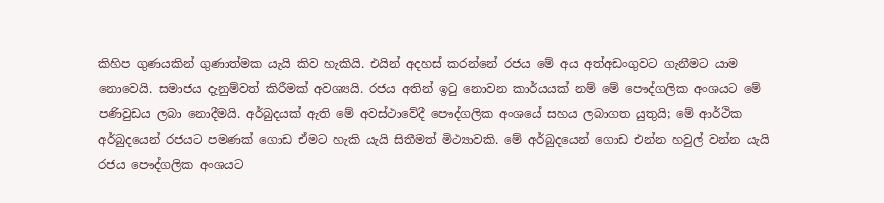කිහිප ගුණයකින් ගුණාත්මක යැයි කිව හැකියි. එයින් අදහස් කරන්නේ රජය මේ අය අත්අඩංගුවට ගැනීමට යාම නොවෙයි. සමාජය දැනුම්වත් කිරීමක් අවශ්‍යයි. රජය අතින් ඉටු නොවන කාර්යයක් නම් මේ පෞද්ගලික අංශයට මේ පණිවුඩය ලබා නොදීමයි. අර්බුදයක් ඇති මේ අවස්ථාවේදී පෞද්ගලික අංශයේ සහය ලබාගත යුතුයි; මේ ආර්ථික අර්බුදයෙන් රජයට පමණක් ගොඩ ඒමට හැකි යැයි සිතීමත් මිථ්‍යාවකි. මේ අර්බුදයෙන් ගොඩ එන්න හවුල් වන්න යැයි රජය පෞද්ගලික අංශයට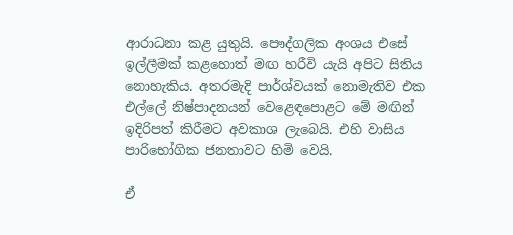ආරාධනා කළ යුතුයි. පෞද්ගලික අංශය එසේ ඉල්ලීමක් කළහොත් මඟ හරීවි යැයි අපිට සිතිය නොහැකිය. අතරමැදි පාර්ශ්වයක් නොමැතිව එක එල්ලේ නිෂ්පාදනයන් වෙළෙඳපොළට මේ මඟින් ඉදිරිපත් කිරීමට අවකාශ ලැබෙයි. එහි වාසිය පාරිභෝගික ජනතාවට හිමි වෙයි.

ඒ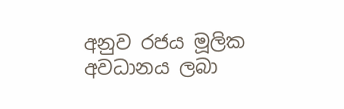අනුව රජය මූලික අවධානය ලබා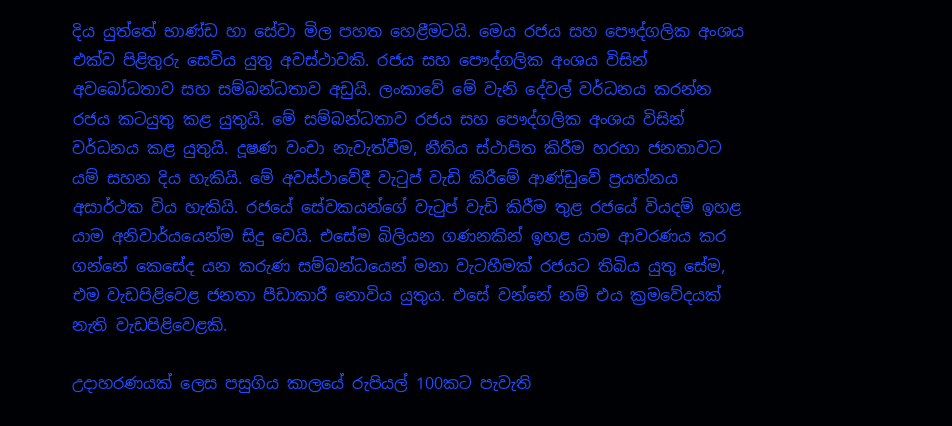දිය යුත්තේ භාණ්ඩ හා සේවා මිල පහත හෙළීමටයි. මෙය රජය සහ පෞද්ගලික අංශය එක්ව පිළිතුරු සෙවිය යුතු අවස්ථාවකි. රජය සහ පෞද්ගලික අංශය විසින් අවබෝධතාව සහ සම්බන්ධතාව අඩුයි. ලංකාවේ මේ වැනි දේවල් වර්ධනය කරන්න රජය කටයුතු කළ යුතුයි. මේ සම්බන්ධතාව රජය සහ පෞද්ගලික අංශය විසින් වර්ධනය කළ යුතුයි. දූෂණ වංචා නැවැත්වීම, නීතිය ස්ථාපිත කිරීම හරහා ජනතාවට යම් සහන දිය හැකියි. මේ අවස්ථාවේදී වැටුප් වැඩි කිරීමේ ආණ්ඩුවේ ප්‍රයත්නය අසාර්ථක විය හැකියි. රජයේ සේවකයන්ගේ වැටුප් වැඩි කිරීම තුළ රජයේ වියදම් ඉහළ යාම අනිවාර්යයෙන්ම සිදු වෙයි. එසේම බිලියන ගණනකින් ඉහළ යාම ආවරණය කර ගන්නේ කෙසේද යන කරුණ සම්බන්ධයෙන් මනා වැටහීමක් රජයට තිබිය යුතු සේම, එම වැඩපිළිවෙළ ජනතා පීඩාකාරී නොවිය යුතුය. එසේ වන්නේ නම් එය ක්‍රමවේදයක් නැති වැඩපිළිවෙළකි.

උදාහරණයක් ලෙස පසුගිය කාලයේ රුපියල් 100කට පැවැති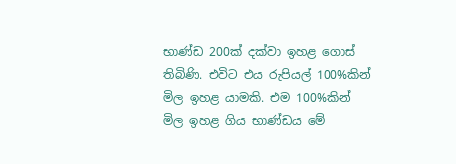භාණ්ඩ 200ක් දක්වා ඉහළ ගොස් තිබිණි. එවිට එය රුපියල් 100%කින් මිල ඉහළ යාමකි. එම 100%කින් මිල ඉහළ ගිය භාණ්ඩය මේ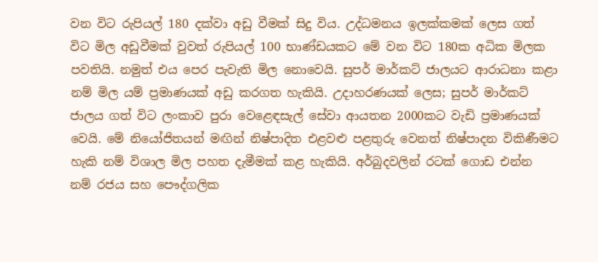වන විට රුපියල් 180 දක්වා අඩු වීමක් සිදු විය. උද්ධමනය ඉලක්කමක් ලෙස ගත් විට මිල අඩුවීමක් වුවත් රුපියල් 100 භාණ්ඩයකට මේ වන විට 180ක අධික මිලක පවතියි. නමුත් එය පෙර පැවැති මිල නොවෙයි. සුපර් මාර්කට් ජාලයට ආරාධනා කළා නම් මිල යම් ප්‍රමාණයක් අඩු කරගත හැකියි. උදාහරණයක් ලෙස; සුපර් මාර්කට් ජාලය ගත් විට ලංකාව පුරා වෙළෙඳසැල් සේවා ආයතන 2000කට වැඩි ප්‍රමාණයක් වෙයි. මේ නියෝජිතයන් මඟින් නිෂ්පාදිත එළවළු පළතුරු වෙනත් නිෂ්පාදන විකිණීමට හැකි නම් විශාල මිල පහත දැමීමක් කළ හැකියි. අර්බුදවලින් රටක් ගොඩ එන්න නම් රජය සහ පෞද්ගලික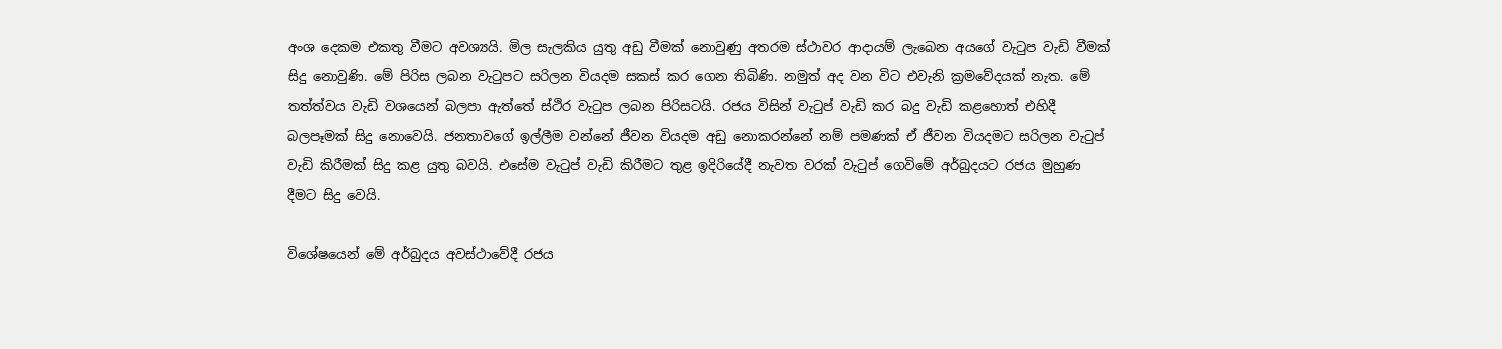අංශ දෙකම එකතු වීමට අවශ්‍යයි. මිල සැලකිය යුතු අඩු වීමක් නොවුණු අතරම ස්ථාවර ආදායම් ලැබෙන අයගේ වැටුප වැඩි වීමක් සිදු නොවුණි. මේ පිරිස ලබන වැටුපට සරිලන වියදම සකස් කර ගෙන තිබිණි. නමුත් අද වන විට එවැනි ක්‍රමවේදයක් නැත. මේ තත්ත්වය වැඩි වශයෙන් බලපා ඇත්තේ ස්ථිර වැටුප ලබන පිරිසටයි. රජය විසින් වැටුප් වැඩි කර බදු වැඩි කළහොත් එහිදී බලපෑමක් සිදු නොවෙයි. ජනතාවගේ ඉල්ලීම වන්නේ ජීවන වියදම අඩු නොකරන්නේ නම් පමණක් ඒ ජීවන වියදමට සරිලන වැටුප් වැඩි කිරීමක් සිදු කළ යුතු බවයි. එසේම වැටුප් වැඩි කිරීමට තුළ ඉදිරියේදී නැවත වරක් වැටුප් ගෙවිමේ අර්බුදයට රජය මුහුණ දීමට සිදු වෙයි.

විශේෂයෙන් මේ අර්බුදය අවස්ථාවේදී රජය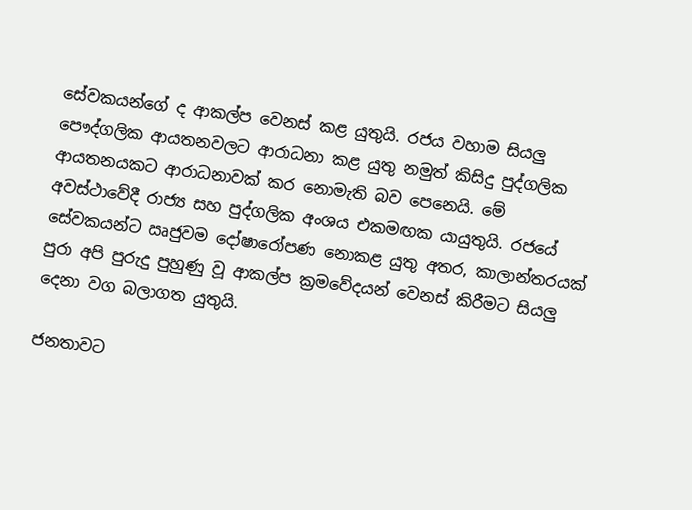සේවකයන්ගේ ද ආකල්ප වෙනස් කළ යුතුයි. රජය වහාම සියලු පෞද්ගලික ආයතනවලට ආරාධනා කළ යුතු නමුත් කිසිදු පුද්ගලික ආයතනයකට ආරාධනාවක් කර නොමැති බව පෙනෙයි. මේ අවස්ථාවේදී රාජ්‍ය සහ පුද්ගලික අංශය එකමඟක යායුතුයි. රජයේ සේවකයන්ට ඍජුවම දෝෂාරෝපණ නොකළ යුතු අතර, කාලාන්තරයක් පුරා අපි පුරුදු පුහුණු වූ ආකල්ප ක්‍රමවේදයන් වෙනස් කිරීමට සියලු දෙනා වග බලාගත යුතුයි.

ජනතාවට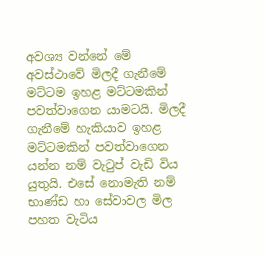අවශ්‍ය වන්නේ මේ අවස්ථාවේ මිලදී ගැනීමේ මට්ටම ඉහළ මට්ටමකින් පවත්වාගෙන යාමටයි. මිලදී ගැනීමේ හැකියාව ඉහළ මට්ටමකින් පවත්වාගෙන යන්න නම් වැටුප් වැඩි විය යුතුයි. එසේ නොමැති නම් භාණ්ඩ හා සේවාවල මිල පහත වැටිය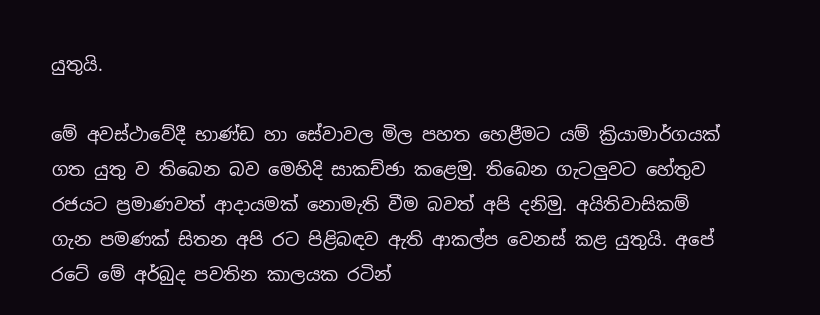යුතුයි.

මේ අවස්ථාවේදී භාණ්ඩ හා සේවාවල මිල පහත හෙළීමට යම් ක්‍රියාමාර්ගයක් ගත යුතු ව තිබෙන බව මෙහිදි සාකච්ඡා කළෙමු. තිබෙන ගැටලුවට හේතුව රජයට ප්‍රමාණවත් ආදායමක් නොමැති වීම බවත් අපි දනිමු. අයිතිවාසිකම් ගැන පමණක් සිතන අපි රට පිළිබඳව ඇති ආකල්ප වෙනස් කළ යුතුයි. අපේ රටේ මේ අර්බුද පවතින කාලයක රටින්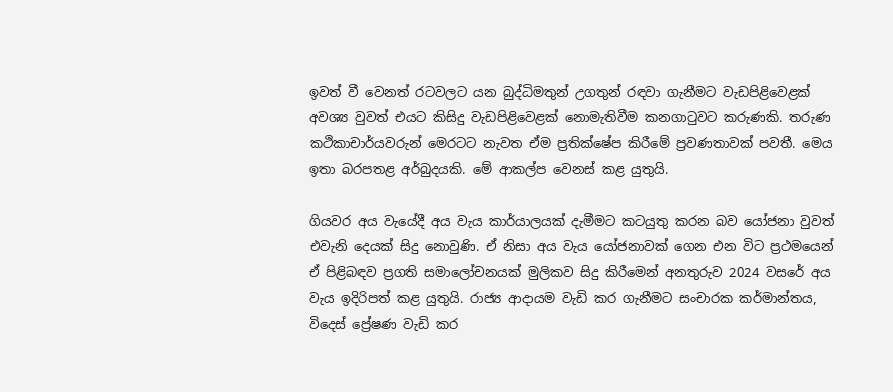ඉවත් වී වෙනත් රටවලට යන බුද්ධිමතුන් උගතුන් රඳවා ගැනීමට වැඩපිළිවෙළක් අවශ්‍ය වුවත් එයට කිසිදු වැඩපිළිවෙළක් නොමැතිවීම කනගාටුවට කරුණකි. තරුණ කථිකාචාර්යවරුන් මෙරටට නැවත ඒම ප්‍රතික්ෂේප කිරීමේ ප්‍රවණතාවක් පවතී. මෙය ඉතා බරපතළ අර්බුදයකි. මේ ආකල්ප වෙනස් කළ යුතුයි.

ගියවර අය වැයේදී අය වැය කාර්යාලයක් දැමීමට කටයුතු කරන බව යෝජනා වුවත් එවැනි දෙයක් සිදු නොවුණි. ඒ නිසා අය වැය යෝජනාවක් ගෙන එන විට ප්‍රථමයෙන් ඒ පිළිබඳව ප්‍රගති සමාලෝචනයක් මුලිකව සිදු කිරීමෙන් අනතුරුව 2024 වසරේ අය වැය ඉදිරිපත් කළ යුතුයි. රාජ්‍ය ආදායම වැඩි කර ගැනීමට සංචාරක කර්මාන්තය, විදෙස් ප්‍රේෂණ වැඩි කර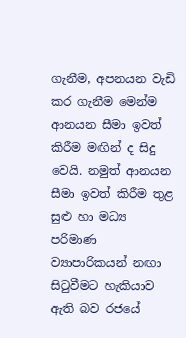ගැනීම, අපනයන වැඩි කර ගැනීම මෙන්ම ආනයන සීමා ඉවත් කිරීම මඟින් ද සිදු වෙයි. නමුත් ආනයන සීමා ඉවත් කිරීම තුළ සුළු හා මධ්‍ය පරිමාණ ව්‍යාපාරිකයන් නඟා සිටුවීමට හැකියාව ඇති බව රජයේ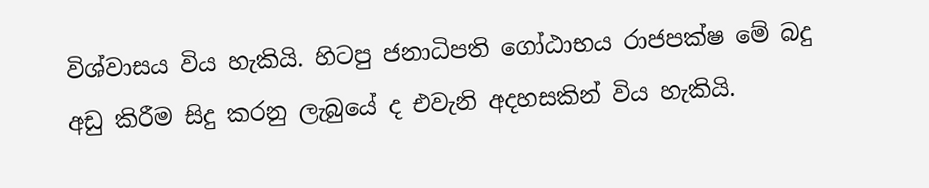විශ්වාසය විය හැකියි. හිටපු ජනාධිපති ගෝඨාභය රාජපක්ෂ මේ බදු අඩු කිරීම සිදු කරනු ලැබුයේ ද එවැනි අදහසකින් විය හැකියි.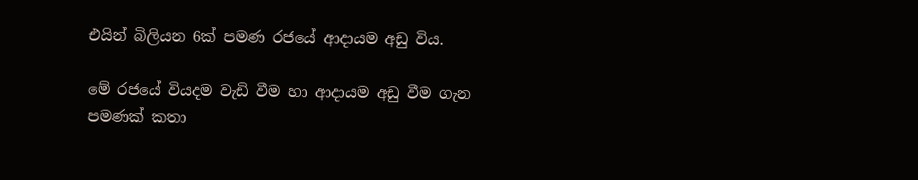එයින් බිලියන 6ක් පමණ රජයේ ආදායම අඩු විය.

මේ රජයේ වියදම වැඩි වීම හා ආදායම අඩු වීම ගැන පමණක් කතා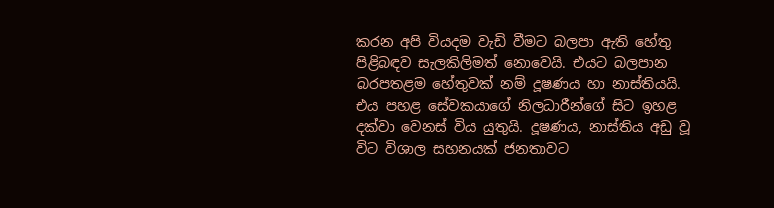කරන අපි වියදම වැඩි වීමට බලපා ඇති හේතු පිළිබඳව සැලකිලිමත් නොවෙයි. එයට බලපාන බරපතළම හේතුවක් නම් දූෂණය හා නාස්තියයි. එය පහළ සේවකයාගේ නිලධාරීන්ගේ සිට ඉහළ දක්වා වෙනස් විය යුතුයි. දූෂණය, නාස්තිය අඩු වූ විට විශාල සහනයක් ජනතාවට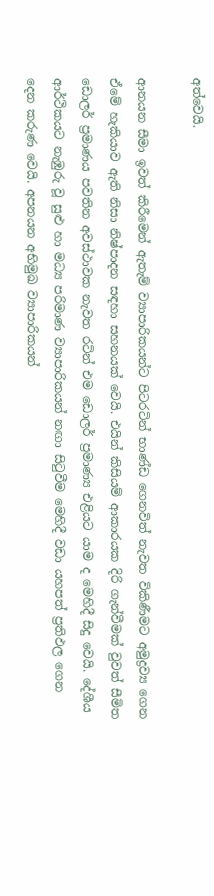අත්වෙයි.

ආනයන සීමා ඉවත් කිරීමෙන් ඇතැම් ව්‍යාපාරිකයන්ට පිටරටින් භාණ්ඩ ගෙනවිත් නැවත විකිණීමට අමුද්‍රව්‍ය ගෙන ඒමේ හැකියාව ඇති නිසා නිෂ්පාදන සඳහා සහනයක් වෙයි. එයින් කිසියම් ආකාරයක දිරි ගැන්වීමක් වුවත් සීමිත ඩොලර් ප්‍රමාණය පවතින අවස්ථාවක නැවත රටින් එම ඩොලර් ප්‍රමාණ්‍ය එළියට යාම ද මෙහිදී සිදු වෙයි. දේශීය ආර්ථිකයට නැඹුරු වූ සුළු හා මධ්‍ය පරිමාණ ව්‍යාපාරිකයන් නඟා සිටුවීම මෙහිදී වඩා යහපත් ප්‍රතිඵල ගෙන දෙන කරුණ වෙයි. අපනයන අභිමුඛ ව්‍යාපාරිකයන්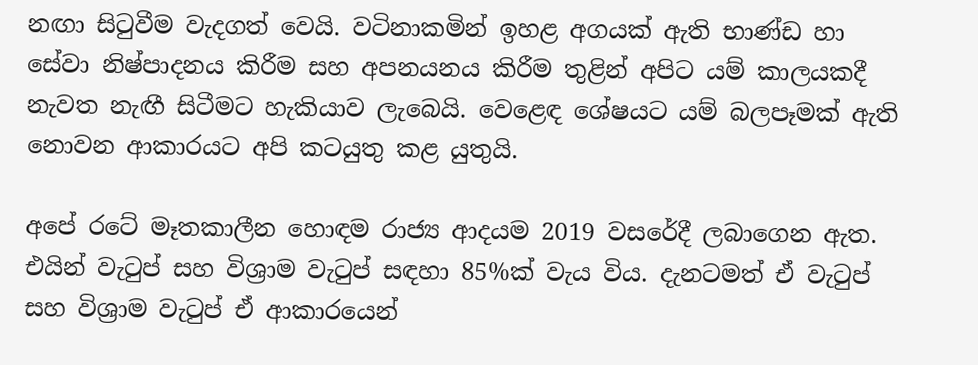නඟා සිටුවීම වැදගත් වෙයි. වටිනාකමින් ඉහළ අගයක් ඇති භාණ්ඩ හා සේවා නිෂ්පාදනය කිරීම සහ අපනයනය කිරීම තුළින් අපිට යම් කාලයකදී නැවත නැඟී සිටීමට හැකියාව ලැබෙයි. වෙළෙඳ ශේෂයට යම් බලපෑමක් ඇති නොවන ආකාරයට අපි කටයුතු කළ යුතුයි.

අපේ රටේ මෑතකාලීන හොඳම රාජ්‍ය ආදයම 2019 වසරේදී ලබාගෙන ඇත. එයින් වැටුප් සහ විශ්‍රාම වැටුප් සඳහා 85%ක් වැය විය. දැනටමත් ඒ වැටුප් සහ විශ්‍රාම වැටුප් ඒ ආකාරයෙන්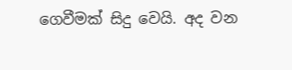ගෙවීමක් සිදු වෙයි. අද වන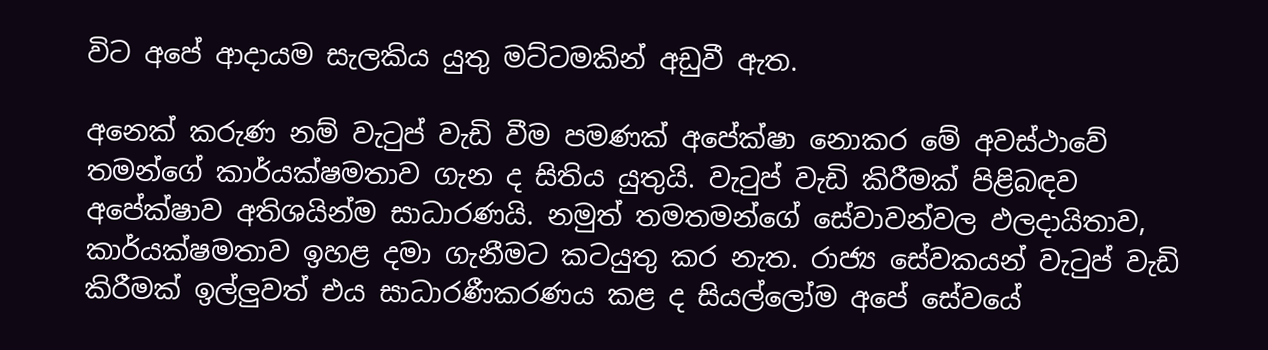විට අපේ ආදායම සැලකිය යුතු මට්ටමකින් අඩුවී ඇත.

අනෙක් කරුණ නම් වැටුප් වැඩි වීම පමණක් අපේක්ෂා නොකර මේ අවස්ථාවේ තමන්ගේ කාර්යක්ෂමතාව ගැන ද සිතිය යුතුයි. වැටුප් වැඩි කිරීමක් පිළිබඳව අපේක්ෂාව අතිශයින්ම සාධාරණයි. නමුත් තමතමන්ගේ සේවාවන්වල ඵලදායිතාව, කාර්යක්ෂමතාව ඉහළ දමා ගැනීමට කටයුතු කර නැත. රාජ්‍ය සේවකයන් වැටුප් වැඩි කිරීමක් ඉල්ලුවත් එය සාධාරණීකරණය කළ ද සියල්ලෝම අපේ සේවයේ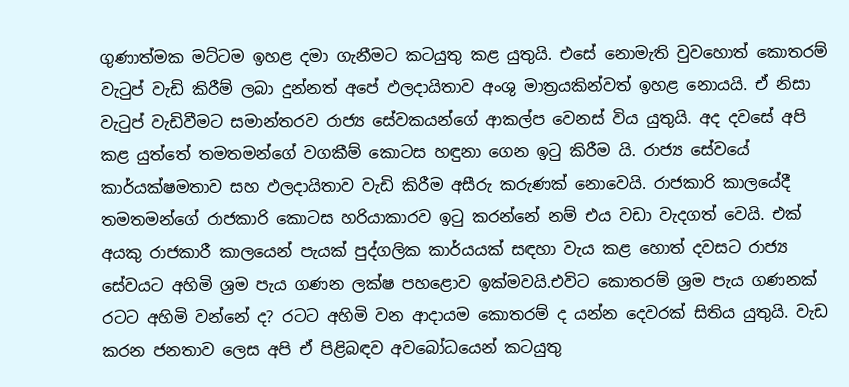ගුණාත්මක මට්ටම ඉහළ දමා ගැනීමට කටයුතු කළ යුතුයි. එසේ නොමැති වුවහොත් කොතරම් වැටුප් වැඩි කිරීම් ලබා දුන්නත් අපේ ඵලදායිතාව අංශු මාත්‍රයකින්වත් ඉහළ නොයයි. ඒ නිසා වැටුප් වැඩිවීමට සමාන්තරව රාජ්‍ය සේවකයන්ගේ ආකල්ප වෙනස් විය යුතුයි. අද දවසේ අපි කළ යුත්තේ තමතමන්ගේ වගකීම් කොටස හඳුනා ගෙන ඉටු කිරීම යි. රාජ්‍ය සේවයේ කාර්යක්ෂමතාව සහ ඵලදායිතාව වැඩි කිරීම අසීරු කරුණක් නොවෙයි. රාජකාරි කාලයේදී තමතමන්ගේ රාජකාරි කොටස හරියාකාරව ඉටු කරන්නේ නම් එය වඩා වැදගත් වෙයි. එක් අයකු රාජකාරී කාලයෙන් පැයක් පුද්ගලික කාර්යයක් සඳහා වැය කළ හොත් දවසට රාජ්‍ය සේවයට අහිමි ශ්‍රම පැය ගණන ලක්ෂ පහළොව ඉක්මවයි.එවිට කොතරම් ශ්‍රම පැය ගණනක් රටට අහිමි වන්නේ ද? රටට අහිමි වන ආදායම කොතරම් ද යන්න දෙවරක් සිතිය යුතුයි. වැඩ කරන ජනතාව ලෙස අපි ඒ පිළිබඳව අවබෝධයෙන් කටයුතු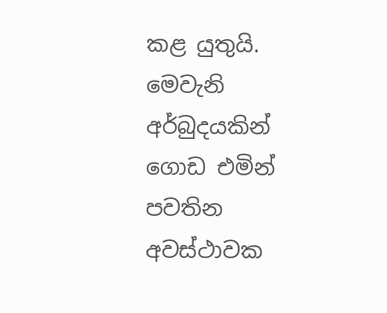කළ යුතුයි. මෙවැනි අර්බුදයකින් ගොඩ එමින් පවතින අවස්ථාවක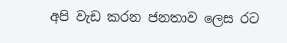අපි වැඩ කරන ජනතාව ලෙස රට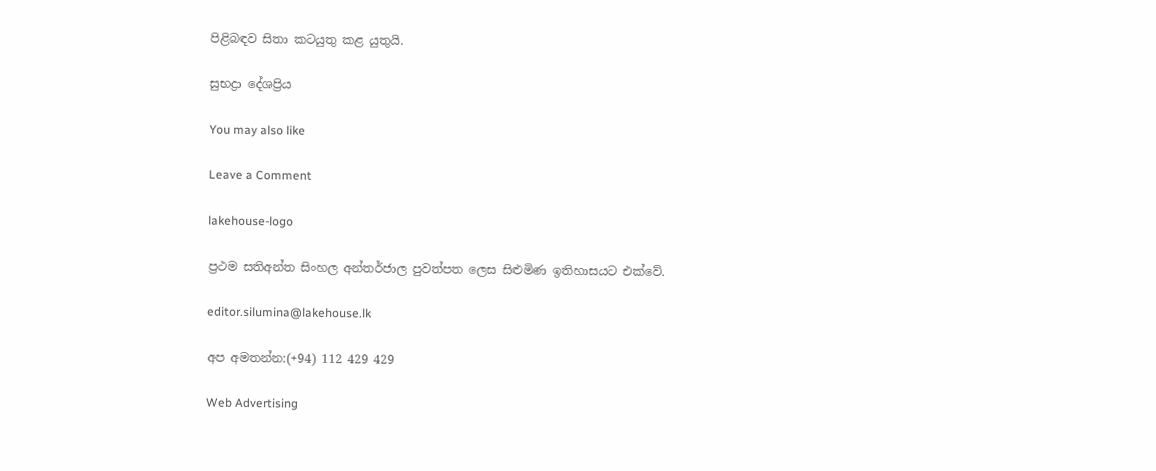පිළිබඳව සිතා කටයුතු කළ යුතුයි.

සුභද්‍රා දේශප්‍රිය

You may also like

Leave a Comment

lakehouse-logo

ප්‍රථම සතිඅන්ත සිංහල අන්තර්ජාල පුවත්පත ලෙස සිළුමිණ ඉතිහාසයට එක්වේ.

editor.silumina@lakehouse.lk

අප අමතන්න:(+94) 112 429 429

Web Advertising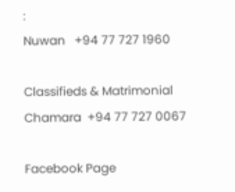:
Nuwan   +94 77 727 1960

Classifieds & Matrimonial
Chamara  +94 77 727 0067

Facebook Page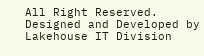All Right Reserved. Designed and Developed by Lakehouse IT Division